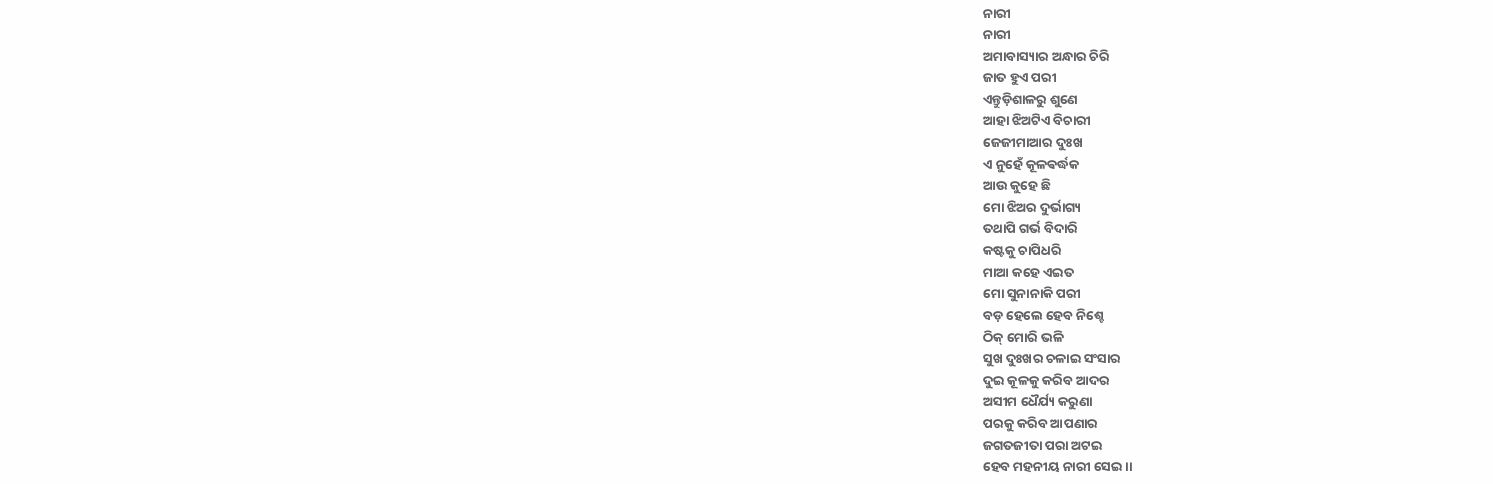ନାରୀ
ନାରୀ
ଅମାବାସ୍ୟାର ଅନ୍ଧାର ଚିରି
ଜାତ ହୁଏ ପରୀ
ଏନ୍ତୁଡ଼ିଶାଳରୁ ଶୁଣେ
ଆହା ଝିଅଟିଏ ବିଚାରୀ
ଜେଜୀମାଆର ଦୁଃଖ
ଏ ନୁହେଁ କୂଳଵର୍ଦ୍ଧକ
ଆଉ କୁହେ ଛି
ମୋ ଝିଅର ଦୁର୍ଭାଗ୍ୟ
ତଥାପି ଗର୍ଭ ବିଦାରି
କଷ୍ଟକୁ ଚାପିଧରି
ମାଆ କହେ ଏଇତ
ମୋ ସୁନାନାକି ପରୀ
ବଡ଼ ହେଲେ ହେବ ନିଶ୍ଚେ
ଠିକ୍ ମୋରି ଭଳି
ସୁଖ ଦୁଃଖର ଚଳାଇ ସଂସାର
ଦୁଇ କୂଳକୁ କରିବ ଆଦର
ଅସୀମ ଧୈର୍ଯ୍ୟ କରୁଣା
ପରକୁ କରିବ ଆପଣାର
ଜଗତଜୀତା ପରା ଅଟଇ
ହେବ ମହନୀୟ ନାରୀ ସେଇ ।।